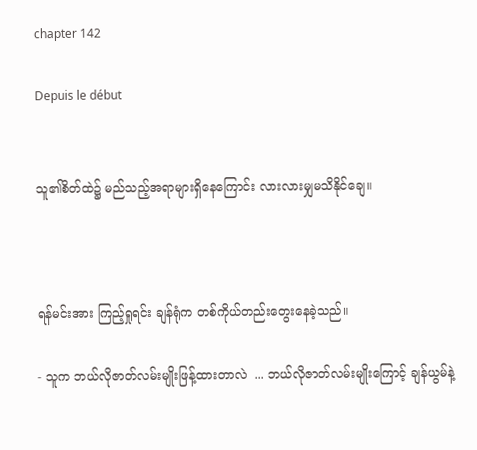chapter 142

Depuis le début


သူ၏စိတ်ထဲ၌ မည်သည့်အရာများရှိနေကြောင်း လားလားမျှမသိနိုင်ချေ။



ရန်မင်းအား ကြည့်ရှုရင်း ချန်ရုံက တစ်ကိုယ်တည်းတွေးနေခဲ့သည်။

- သူက ဘယ်လိုဇာတ်လမ်းမျိုးဖြန့်ထားတာလဲ  ... ဘယ်လိုဇာတ်လမ်းမျိုးကြောင့် ချန်ယွမ်နဲ့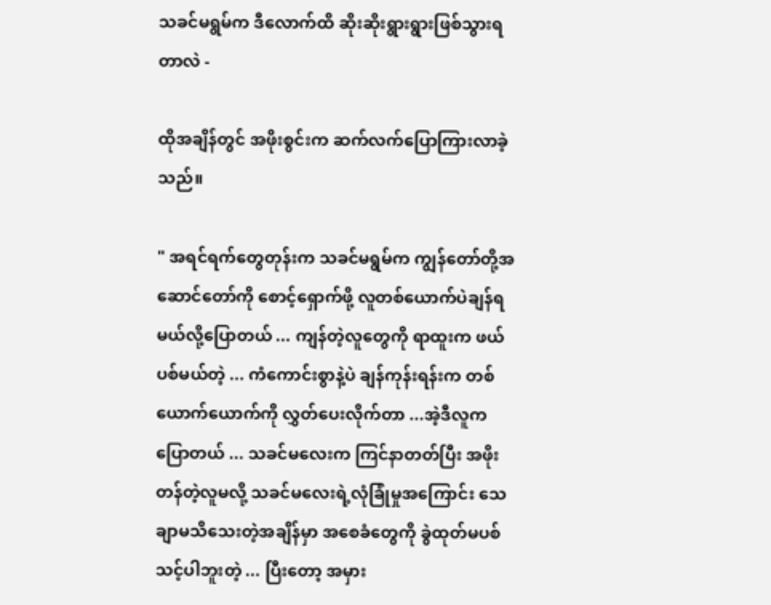သခင်မရွမ်က ဒီလောက်ထိ ဆိုးဆိုးရွားရွားဖြစ်သွားရတာလဲ -

ထိုအချိန်တွင် အဖိုးစွင်းက ဆက်လက်ပြောကြားလာခဲ့သည်။

" အရင်ရက်တွေတုန်းက သခင်မရွမ်က ကျွန်တော်တို့အဆောင်တော်ကို စောင့်ရှောက်ဖို့ လူတစ်ယောက်ပဲချန်ရမယ်လို့ပြောတယ် ... ကျန်တဲ့လူတွေကို ရာထူးက ဖယ်ပစ်မယ်တဲ့ ... ကံကောင်းစွာနဲ့ပဲ ချန်ကုန်းရန်းက တစ်ယောက်ယောက်ကို လွှတ်ပေးလိုက်တာ ...အဲ့ဒီလူက ပြောတယ် ... သခင်မလေးက ကြင်နာတတ်ပြီး အဖိုးတန်တဲ့လူမလို့ သခင်မလေးရဲ့လုံခြုံမှုအကြောင်း သေချာမသိသေးတဲ့အချိန်မှာ အစေခံတွေကို ခွဲထုတ်မပစ်သင့်ပါဘူးတဲ့ ... ပြီးတော့ အမှား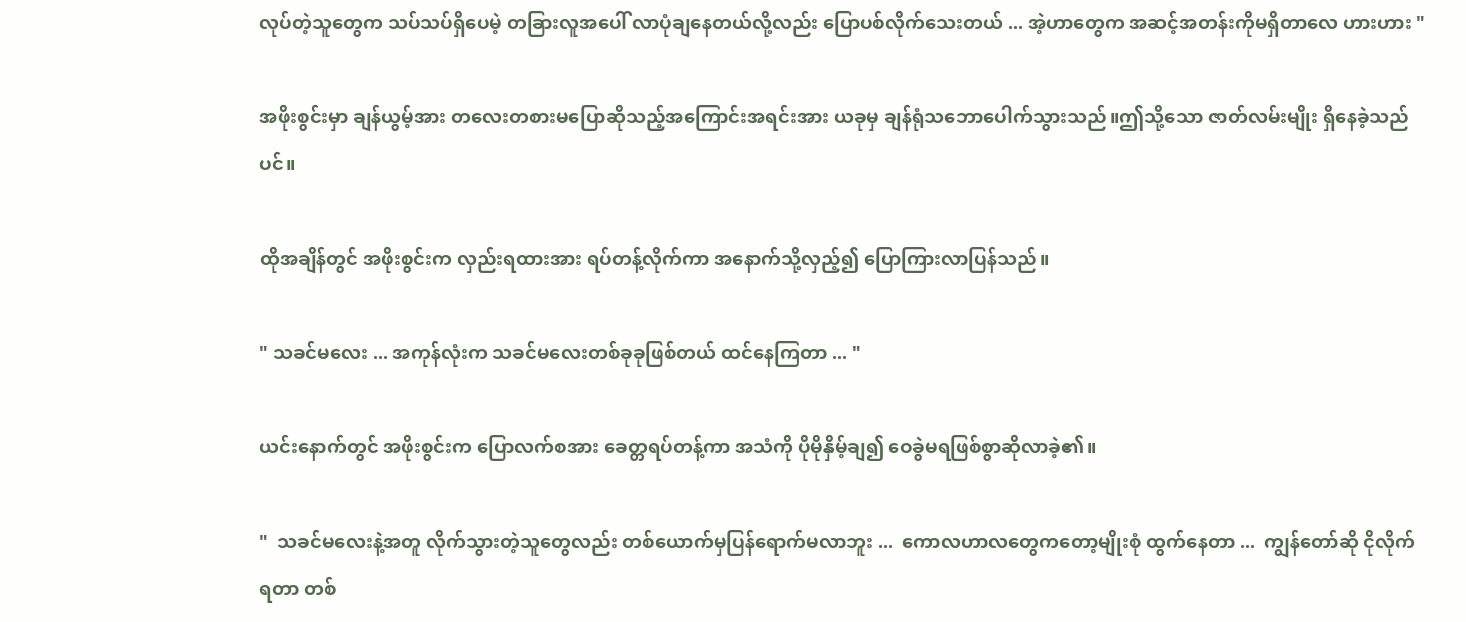လုပ်တဲ့သူတွေက သပ်သပ်ရှိပေမဲ့ တခြားလူအပေါ် ‌လာပုံချနေတယ်လို့လည်း ပြောပစ်လိုက်သေးတယ် ... အဲ့ဟာတွေက အဆင့်အတန်းကိုမရှိတာလေ ဟားဟား "

အဖိုးစွင်းမှာ ချန်ယွမ့်အား တလေးတစားမပြောဆိုသည့်အကြောင်းအရင်းအား ယခုမှ ချန်ရုံသဘောပေါက်သွားသည်။ဤသို့သော ဇာတ်လမ်းမျိုး ရှိနေခဲ့သည်ပင်။

ထိုအချိန်တွင် အဖိုးစွင်းက လှည်းရထားအား ရပ်တန့်လိုက်ကာ အနောက်သို့လှည့်၍ ပြောကြားလာပြန်သည်။

" သခင်မလေး ... အကုန်လုံးက သခင်မလေးတစ်ခုခုဖြစ်တယ် ထင်နေကြတာ ... "

ယင်းနောက်တွင် အဖိုးစွင်းက ပြောလက်စအား ခေတ္တရပ်တန့်ကာ အသံကို ပိုမိုနှိမ့်ချ၍ ဝေခွဲမရဖြစ်စွာဆိုလာခဲ့၏။

"  သခင်မလေးနဲ့အတူ လိုက်သွားတဲ့သူတွေလည်း တစ်ယောက်မှပြန်ရောက်မလာဘူး ...  ကောလဟာလတွေကတော့မျိုးစုံ ထွက်နေတာ ...  ကျွန်တော်ဆို ငိုလိုက်ရတာ တစ်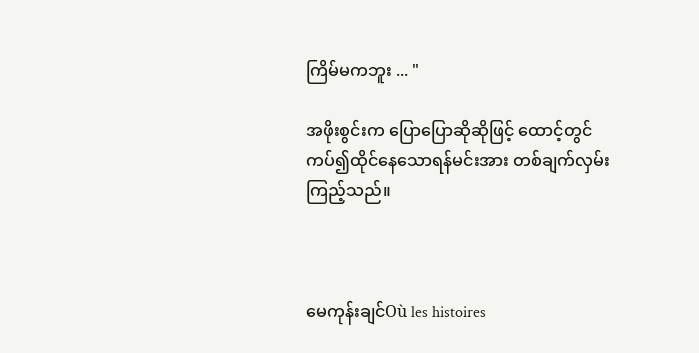ကြိမ်မကဘူး ... "

အဖိုးစွင်းက ပြောပြောဆိုဆိုဖြင့် ထောင့်တွင်ကပ်၍ထိုင်နေသောရန်မင်းအား တစ်ချက်လှမ်းကြည့်သည်။



မေကုန်းချင်Où les histoires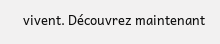vivent. Découvrez maintenant